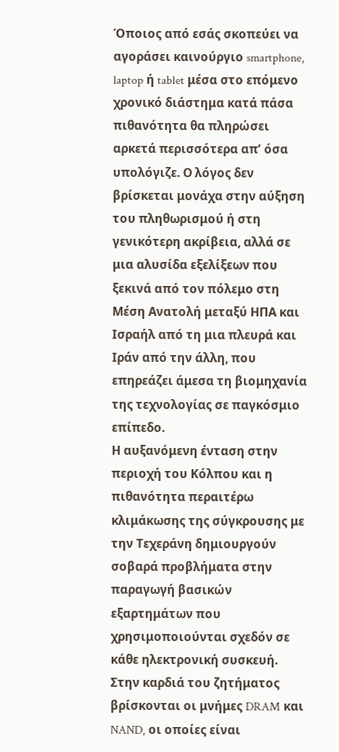Όποιος από εσάς σκοπεύει να αγοράσει καινούργιο smartphone, laptop ή tablet μέσα στο επόμενο χρονικό διάστημα κατά πάσα πιθανότητα θα πληρώσει αρκετά περισσότερα απ’ όσα υπολόγιζε. Ο λόγος δεν βρίσκεται μονάχα στην αύξηση του πληθωρισμού ή στη γενικότερη ακρίβεια, αλλά σε μια αλυσίδα εξελίξεων που ξεκινά από τον πόλεμο στη Μέση Ανατολή μεταξύ ΗΠΑ και Ισραήλ από τη μια πλευρά και Ιράν από την άλλη, που επηρεάζει άμεσα τη βιομηχανία της τεχνολογίας σε παγκόσμιο επίπεδο.
Η αυξανόμενη ένταση στην περιοχή του Κόλπου και η πιθανότητα περαιτέρω κλιμάκωσης της σύγκρουσης με την Τεχεράνη δημιουργούν σοβαρά προβλήματα στην παραγωγή βασικών εξαρτημάτων που χρησιμοποιούνται σχεδόν σε κάθε ηλεκτρονική συσκευή. Στην καρδιά του ζητήματος βρίσκονται οι μνήμες DRAM και NAND, οι οποίες είναι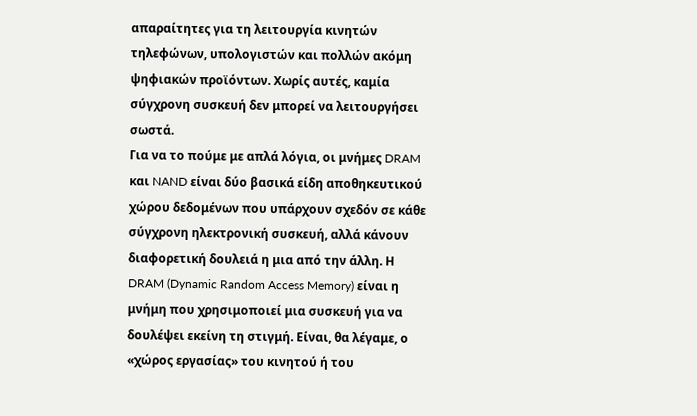απαραίτητες για τη λειτουργία κινητών τηλεφώνων, υπολογιστών και πολλών ακόμη ψηφιακών προϊόντων. Χωρίς αυτές, καμία σύγχρονη συσκευή δεν μπορεί να λειτουργήσει σωστά.
Για να το πούμε με απλά λόγια, οι μνήμες DRAM και NAND είναι δύο βασικά είδη αποθηκευτικού χώρου δεδομένων που υπάρχουν σχεδόν σε κάθε σύγχρονη ηλεκτρονική συσκευή, αλλά κάνουν διαφορετική δουλειά η μια από την άλλη. Η DRAM (Dynamic Random Access Memory) είναι η μνήμη που χρησιμοποιεί μια συσκευή για να δουλέψει εκείνη τη στιγμή. Είναι, θα λέγαμε, ο «χώρος εργασίας» του κινητού ή του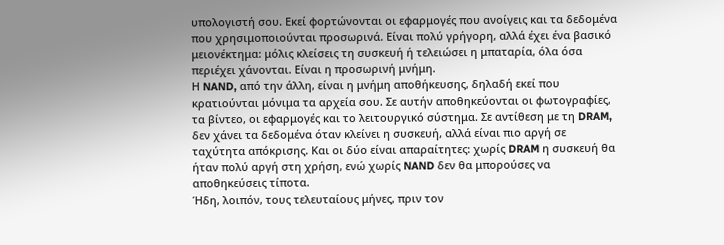υπολογιστή σου. Εκεί φορτώνονται οι εφαρμογές που ανοίγεις και τα δεδομένα που χρησιμοποιούνται προσωρινά. Είναι πολύ γρήγορη, αλλά έχει ένα βασικό μειονέκτημα: μόλις κλείσεις τη συσκευή ή τελειώσει η μπαταρία, όλα όσα περιέχει χάνονται. Είναι η προσωρινή μνήμη.
Η NAND, από την άλλη, είναι η μνήμη αποθήκευσης, δηλαδή εκεί που κρατιούνται μόνιμα τα αρχεία σου. Σε αυτήν αποθηκεύονται οι φωτογραφίες, τα βίντεο, οι εφαρμογές και το λειτουργικό σύστημα. Σε αντίθεση με τη DRAM, δεν χάνει τα δεδομένα όταν κλείνει η συσκευή, αλλά είναι πιο αργή σε ταχύτητα απόκρισης. Και οι δύο είναι απαραίτητες: χωρίς DRAM η συσκευή θα ήταν πολύ αργή στη χρήση, ενώ χωρίς NAND δεν θα μπορούσες να αποθηκεύσεις τίποτα.
Ήδη, λοιπόν, τους τελευταίους μήνες, πριν τον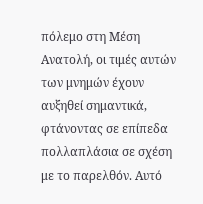πόλεμο στη Μέση Ανατολή, οι τιμές αυτών των μνημών έχουν αυξηθεί σημαντικά, φτάνοντας σε επίπεδα πολλαπλάσια σε σχέση με το παρελθόν. Αυτό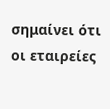σημαίνει ότι οι εταιρείες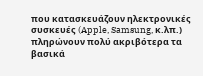που κατασκευάζουν ηλεκτρονικές συσκευές (Apple, Samsung, κ.λπ.) πληρώνουν πολύ ακριβότερα τα βασικά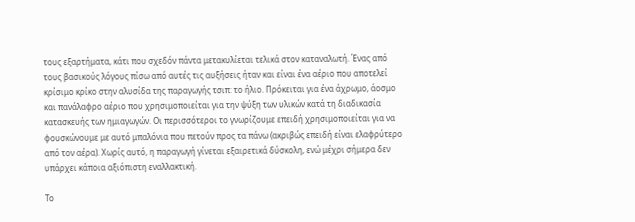τους εξαρτήματα, κάτι που σχεδόν πάντα μετακυλίεται τελικά στον καταναλωτή. Ένας από τους βασικούς λόγους πίσω από αυτές τις αυξήσεις ήταν και είναι ένα αέριο που αποτελεί κρίσιμο κρίκο στην αλυσίδα της παραγωγής τσιπ: το ήλιο. Πρόκειται για ένα άχρωμο, άοσμο και πανάλαφρο αέριο που χρησιμοποιείται για την ψύξη των υλικών κατά τη διαδικασία κατασκευής των ημιαγωγών. Οι περισσότεροι το γνωρίζουμε επειδή χρησιμοποιείται για να φουσκώνουμε με αυτό μπαλόνια που πετούν προς τα πάνω (ακριβώς επειδή είναι ελαφρύτερο από τον αέρα). Χωρίς αυτό, η παραγωγή γίνεται εξαιρετικά δύσκολη, ενώ μέχρι σήμερα δεν υπάρχει κάποια αξιόπιστη εναλλακτική.

Το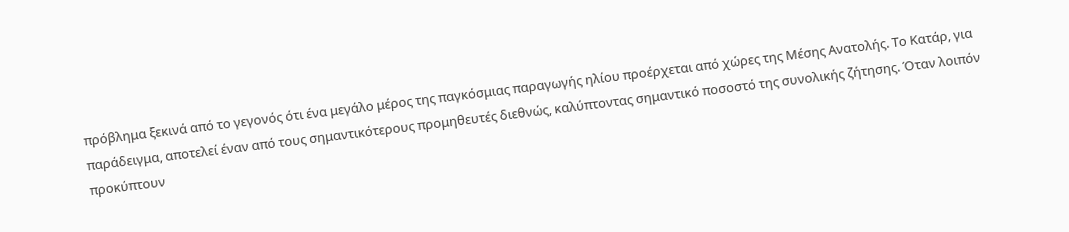πρόβλημα ξεκινά από το γεγονός ότι ένα μεγάλο μέρος της παγκόσμιας παραγωγής ηλίου προέρχεται από χώρες της Μέσης Ανατολής. Το Κατάρ, για παράδειγμα, αποτελεί έναν από τους σημαντικότερους προμηθευτές διεθνώς, καλύπτοντας σημαντικό ποσοστό της συνολικής ζήτησης. Όταν λοιπόν προκύπτουν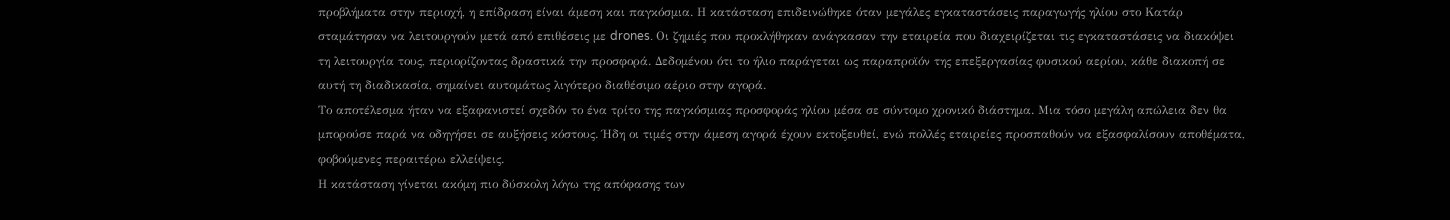προβλήματα στην περιοχή, η επίδραση είναι άμεση και παγκόσμια. Η κατάσταση επιδεινώθηκε όταν μεγάλες εγκαταστάσεις παραγωγής ηλίου στο Κατάρ σταμάτησαν να λειτουργούν μετά από επιθέσεις με drones. Οι ζημιές που προκλήθηκαν ανάγκασαν την εταιρεία που διαχειρίζεται τις εγκαταστάσεις να διακόψει τη λειτουργία τους, περιορίζοντας δραστικά την προσφορά. Δεδομένου ότι το ήλιο παράγεται ως παραπροϊόν της επεξεργασίας φυσικού αερίου, κάθε διακοπή σε αυτή τη διαδικασία, σημαίνει αυτομάτως λιγότερο διαθέσιμο αέριο στην αγορά.
Το αποτέλεσμα ήταν να εξαφανιστεί σχεδόν το ένα τρίτο της παγκόσμιας προσφοράς ηλίου μέσα σε σύντομο χρονικό διάστημα. Μια τόσο μεγάλη απώλεια δεν θα μπορούσε παρά να οδηγήσει σε αυξήσεις κόστους. Ήδη οι τιμές στην άμεση αγορά έχουν εκτοξευθεί, ενώ πολλές εταιρείες προσπαθούν να εξασφαλίσουν αποθέματα, φοβούμενες περαιτέρω ελλείψεις.
Η κατάσταση γίνεται ακόμη πιο δύσκολη λόγω της απόφασης των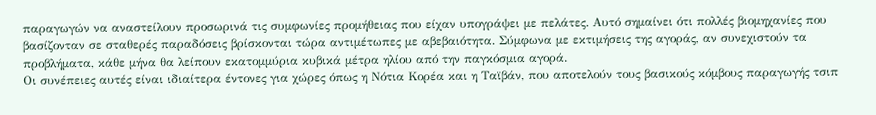παραγωγών να αναστείλουν προσωρινά τις συμφωνίες προμήθειας που είχαν υπογράψει με πελάτες. Αυτό σημαίνει ότι πολλές βιομηχανίες που βασίζονταν σε σταθερές παραδόσεις βρίσκονται τώρα αντιμέτωπες με αβεβαιότητα. Σύμφωνα με εκτιμήσεις της αγοράς, αν συνεχιστούν τα προβλήματα, κάθε μήνα θα λείπουν εκατομμύρια κυβικά μέτρα ηλίου από την παγκόσμια αγορά.
Οι συνέπειες αυτές είναι ιδιαίτερα έντονες για χώρες όπως η Νότια Κορέα και η Ταϊβάν, που αποτελούν τους βασικούς κόμβους παραγωγής τσιπ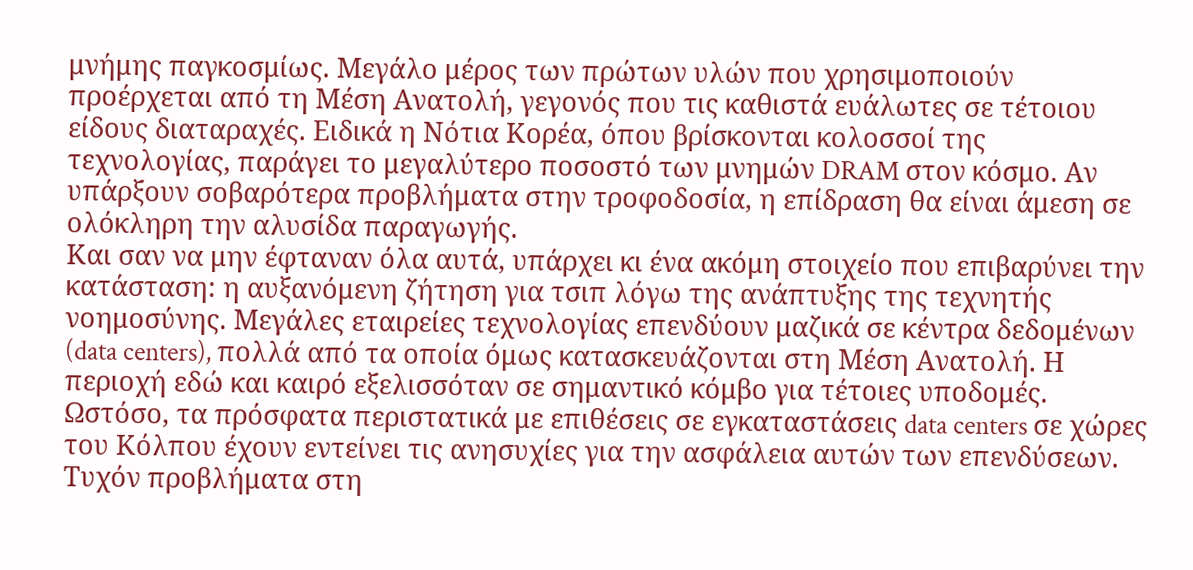μνήμης παγκοσμίως. Μεγάλο μέρος των πρώτων υλών που χρησιμοποιούν προέρχεται από τη Μέση Ανατολή, γεγονός που τις καθιστά ευάλωτες σε τέτοιου είδους διαταραχές. Ειδικά η Νότια Κορέα, όπου βρίσκονται κολοσσοί της τεχνολογίας, παράγει το μεγαλύτερο ποσοστό των μνημών DRAM στον κόσμο. Αν υπάρξουν σοβαρότερα προβλήματα στην τροφοδοσία, η επίδραση θα είναι άμεση σε ολόκληρη την αλυσίδα παραγωγής.
Και σαν να μην έφταναν όλα αυτά, υπάρχει κι ένα ακόμη στοιχείο που επιβαρύνει την κατάσταση: η αυξανόμενη ζήτηση για τσιπ λόγω της ανάπτυξης της τεχνητής νοημοσύνης. Μεγάλες εταιρείες τεχνολογίας επενδύουν μαζικά σε κέντρα δεδομένων (data centers), πολλά από τα οποία όμως κατασκευάζονται στη Μέση Ανατολή. Η περιοχή εδώ και καιρό εξελισσόταν σε σημαντικό κόμβο για τέτοιες υποδομές. Ωστόσο, τα πρόσφατα περιστατικά με επιθέσεις σε εγκαταστάσεις data centers σε χώρες του Κόλπου έχουν εντείνει τις ανησυχίες για την ασφάλεια αυτών των επενδύσεων. Τυχόν προβλήματα στη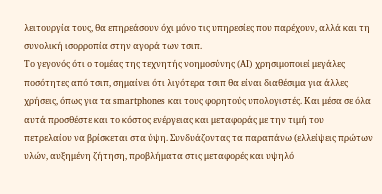λειτουργία τους, θα επηρεάσουν όχι μόνο τις υπηρεσίες που παρέχουν, αλλά και τη συνολική ισορροπία στην αγορά των τσιπ.
Το γεγονός ότι ο τομέας της τεχνητής νοημοσύνης (AI) χρησιμοποιεί μεγάλες ποσότητες από τσιπ, σημαίνει ότι λιγότερα τσιπ θα είναι διαθέσιμα για άλλες χρήσεις, όπως για τα smartphones και τους φορητούς υπολογιστές. Και μέσα σε όλα αυτά προσθέστε και το κόστος ενέργειας και μεταφοράς με την τιμή του πετρελαίου να βρίσκεται στα ύψη. Συνδυάζοντας τα παραπάνω (ελλείψεις πρώτων υλών, αυξημένη ζήτηση, προβλήματα στις μεταφορές και υψηλό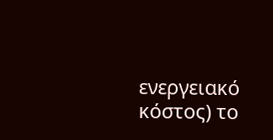ενεργειακό κόστος) το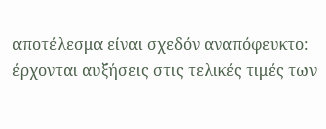αποτέλεσμα είναι σχεδόν αναπόφευκτο: έρχονται αυξήσεις στις τελικές τιμές των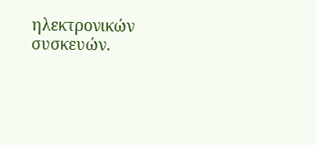ηλεκτρονικών συσκευών.